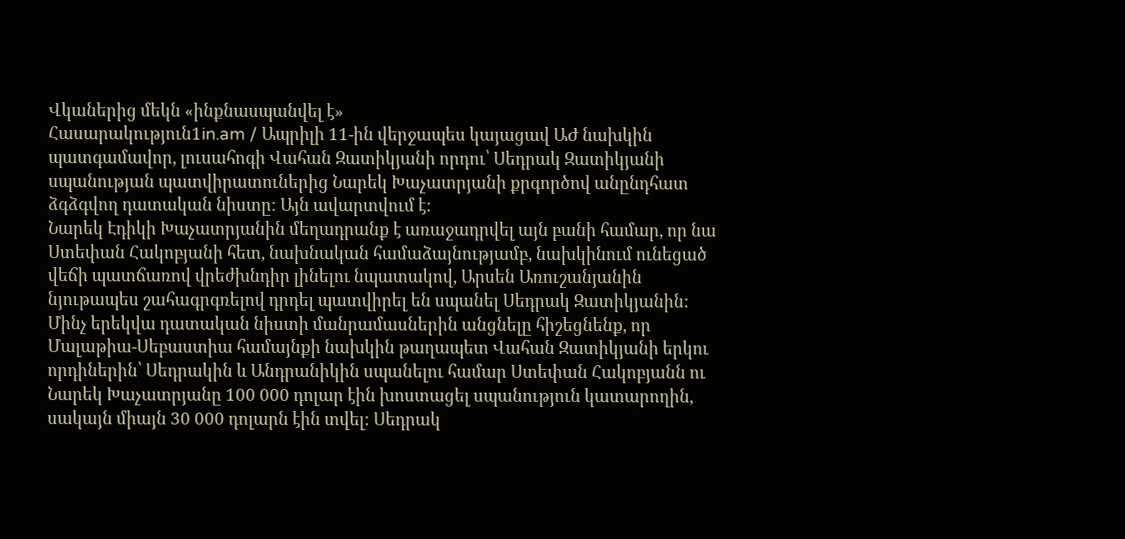Վկաներից մեկն «ինքնասպանվել է»
Հասարակություն1in.am / Ապրիլի 11-ին վերջապես կայացավ ԱԺ նախկին պատգամավոր, լուսահոգի Վահան Զատիկյանի որդու՝ Սեդրակ Զատիկյանի սպանության պատվիրատուներից Նարեկ Խաչատրյանի քրգործով անընդհատ ձգձգվող դատական նիստը: Այն ավարտվում է:
Նարեկ Էդիկի Խաչատրյանին մեղադրանք է առաջադրվել այն բանի համար, որ նա Ստեփան Հակոբյանի հետ, նախնական համաձայնությամբ, նախկինում ունեցած վեճի պատճառով վրեժխնդիր լինելու նպատակով, Արսեն Առուշանյանին նյութապես շահագրգռելով դրդել պատվիրել են սպանել Սեդրակ Զատիկյանին:
Մինչ երեկվա դատական նիստի մանրամասներին անցնելը հիշեցնենք, որ Մալաթիա-Սեբաստիա համայնքի նախկին թաղապետ Վահան Զատիկյանի երկու որդիներին՝ Սեդրակին և Անդրանիկին սպանելու համար Ստեփան Հակոբյանն ու Նարեկ Խաչատրյանը 100 000 դոլար էին խոստացել սպանություն կատարողին, սակայն միայն 30 000 դոլարն էին տվել: Սեդրակ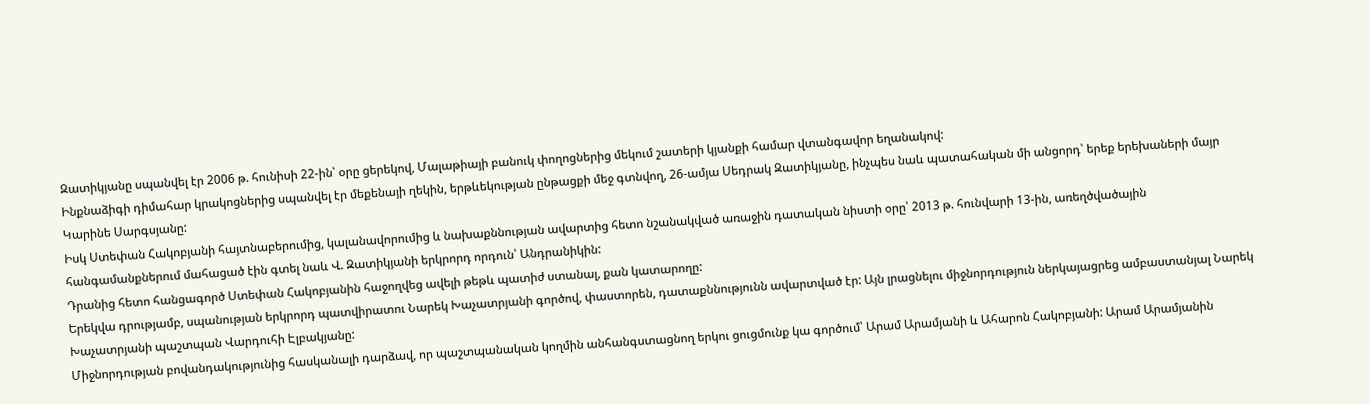Զատիկյանը սպանվել էր 2006 թ. հունիսի 22-ին՝ օրը ցերեկով, Մալաթիայի բանուկ փողոցներից մեկում շատերի կյանքի համար վտանգավոր եղանակով:
Ինքնաձիգի դիմահար կրակոցներից սպանվել էր մեքենայի ղեկին, երթևեկության ընթացքի մեջ գտնվող, 26-ամյա Սեդրակ Զատիկյանը, ինչպես նաև պատահական մի անցորդ՝ երեք երեխաների մայր Կարինե Սարգսյանը:
Իսկ Ստեփան Հակոբյանի հայտնաբերումից, կալանավորումից և նախաքննության ավարտից հետո նշանակված առաջին դատական նիստի օրը՝ 2013 թ. հունվարի 13-ին, առեղծվածային հանգամանքներում մահացած էին գտել նաև Վ. Զատիկյանի երկրորդ որդուն՝ Անդրանիկին:
Դրանից հետո հանցագործ Ստեփան Հակոբյանին հաջողվեց ավելի թեթև պատիժ ստանալ, քան կատարողը:
Երեկվա դրությամբ, սպանության երկրորդ պատվիրատու Նարեկ Խաչատրյանի գործով, փաստորեն, դատաքննությունն ավարտված էր: Այն լրացնելու միջնորդություն ներկայացրեց ամբաստանյալ Նարեկ Խաչատրյանի պաշտպան Վարդուհի Էլբակյանը:
Միջնորդության բովանդակությունից հասկանալի դարձավ, որ պաշտպանական կողմին անհանգստացնող երկու ցուցմունք կա գործում՝ Արամ Արամյանի և Ահարոն Հակոբյանի: Արամ Արամյանին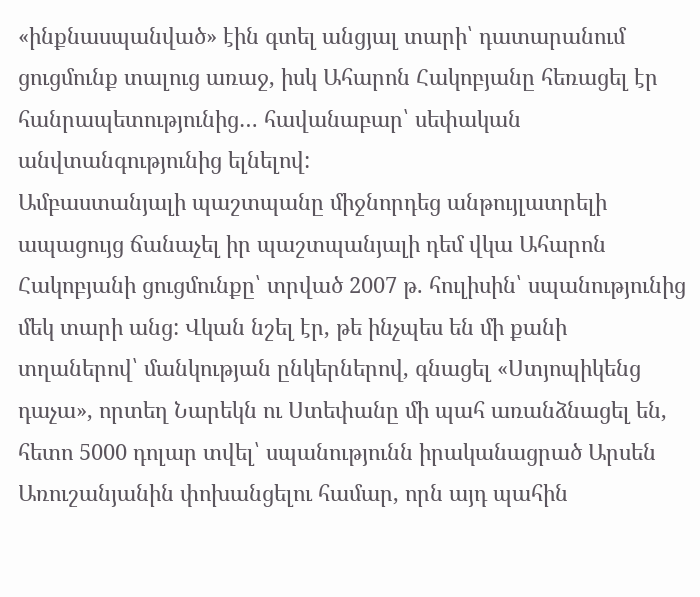«ինքնասպանված» էին գտել անցյալ տարի՝ դատարանում ցուցմունք տալուց առաջ, իսկ Ահարոն Հակոբյանը հեռացել էր հանրապետությունից… հավանաբար՝ սեփական անվտանգությունից ելնելով:
Ամբաստանյալի պաշտպանը միջնորդեց անթույլատրելի ապացույց ճանաչել իր պաշտպանյալի դեմ վկա Ահարոն Հակոբյանի ցուցմունքը՝ տրված 2007 թ. հուլիսին՝ սպանությունից մեկ տարի անց: Վկան նշել էր, թե ինչպես են մի քանի տղաներով՝ մանկության ընկերներով, գնացել «Ստյոպիկենց դաչա», որտեղ Նարեկն ու Ստեփանը մի պահ առանձնացել են, հետո 5000 դոլար տվել՝ սպանությունն իրականացրած Արսեն Առուշանյանին փոխանցելու համար, որն այդ պահին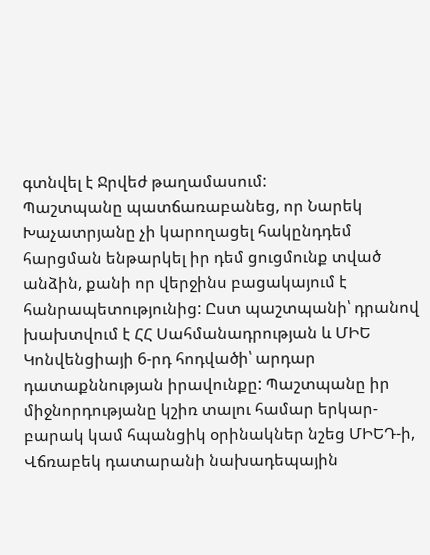գտնվել է Ջրվեժ թաղամասում:
Պաշտպանը պատճառաբանեց, որ Նարեկ Խաչատրյանը չի կարողացել հակընդդեմ հարցման ենթարկել իր դեմ ցուցմունք տված անձին, քանի որ վերջինս բացակայում է հանրապետությունից: Ըստ պաշտպանի՝ դրանով խախտվում է ՀՀ Սահմանադրության և ՄԻԵ Կոնվենցիայի 6-րդ հոդվածի՝ արդար դատաքննության իրավունքը: Պաշտպանը իր միջնորդությանը կշիռ տալու համար երկար-բարակ կամ հպանցիկ օրինակներ նշեց ՄԻԵԴ-ի, Վճռաբեկ դատարանի նախադեպային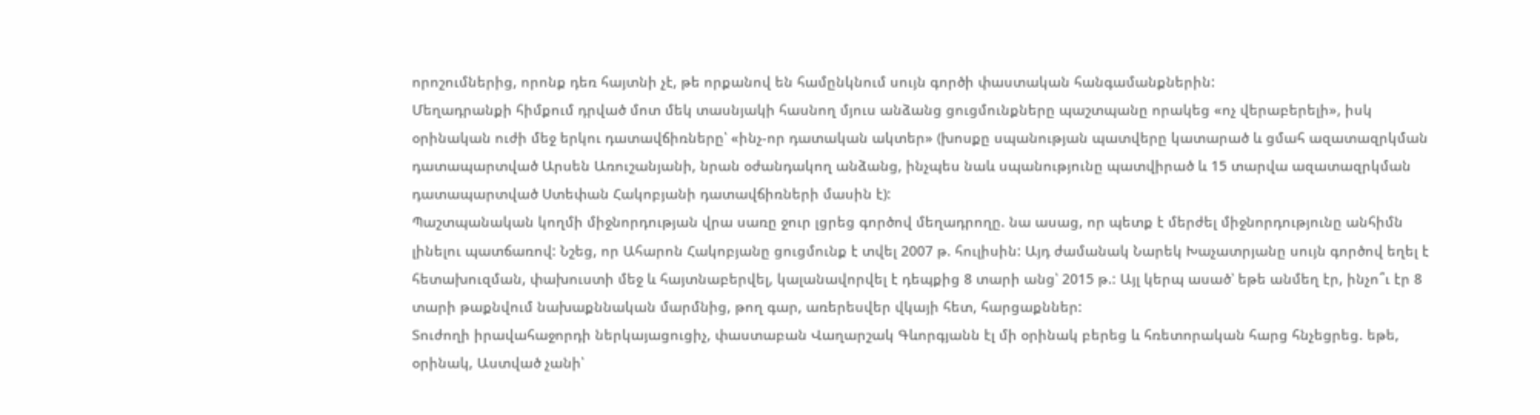որոշումներից, որոնք դեռ հայտնի չէ, թե որքանով են համընկնում սույն գործի փաստական հանգամանքներին:
Մեղադրանքի հիմքում դրված մոտ մեկ տասնյակի հասնող մյուս անձանց ցուցմունքները պաշտպանը որակեց «ոչ վերաբերելի», իսկ օրինական ուժի մեջ երկու դատավճիռները՝ «ինչ-որ դատական ակտեր» (խոսքը սպանության պատվերը կատարած և ցմահ ազատազրկման դատապարտված Արսեն Առուշանյանի, նրան օժանդակող անձանց, ինչպես նաև սպանությունը պատվիրած և 15 տարվա ազատազրկման դատապարտված Ստեփան Հակոբյանի դատավճիռների մասին է):
Պաշտպանական կողմի միջնորդության վրա սառը ջուր լցրեց գործով մեղադրողը. նա ասաց, որ պետք է մերժել միջնորդությունը անհիմն լինելու պատճառով: Նշեց, որ Ահարոն Հակոբյանը ցուցմունք է տվել 2007 թ. հուլիսին: Այդ ժամանակ Նարեկ Խաչատրյանը սույն գործով եղել է հետախուզման, փախուստի մեջ և հայտնաբերվել, կալանավորվել է դեպքից 8 տարի անց՝ 2015 թ.: Այլ կերպ ասած՝ եթե անմեղ էր, ինչո՞ւ էր 8 տարի թաքնվում նախաքննական մարմնից, թող գար, առերեսվեր վկայի հետ, հարցաքններ:
Տուժողի իրավահաջորդի ներկայացուցիչ, փաստաբան Վաղարշակ Գևորգյանն էլ մի օրինակ բերեց և հռետորական հարց հնչեցրեց. եթե, օրինակ, Աստված չանի՝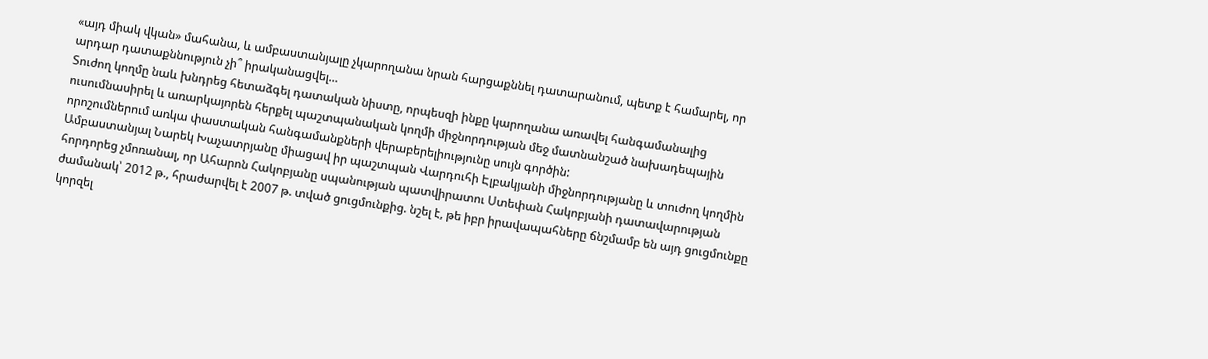«այդ միակ վկան» մահանա, և ամբաստանյալը չկարողանա նրան հարցաքննել դատարանում, պետք է համարել, որ արդար դատաքննություն չի՞ իրականացվել…
Տուժող կողմը նաև խնդրեց հետաձգել դատական նիստը, որպեսզի ինքը կարողանա առավել հանգամանալից ուսումնասիրել և առարկայորեն հերքել պաշտպանական կողմի միջնորդության մեջ մատնանշած նախադեպային որոշումներում առկա փաստական հանգամանքների վերաբերելիությունը սույն գործին:
Ամբաստանյալ Նարեկ Խաչատրյանը միացավ իր պաշտպան Վարդուհի Էլբակյանի միջնորդությանը և տուժող կողմին հորդորեց չմոռանալ, որ Ահարոն Հակոբյանը սպանության պատվիրատու Ստեփան Հակոբյանի դատավարության ժամանակ՝ 2012 թ., հրաժարվել է 2007 թ. տված ցուցմունքից. նշել է, թե իբր իրավապահները ճնշմամբ են այդ ցուցմունքը կորզել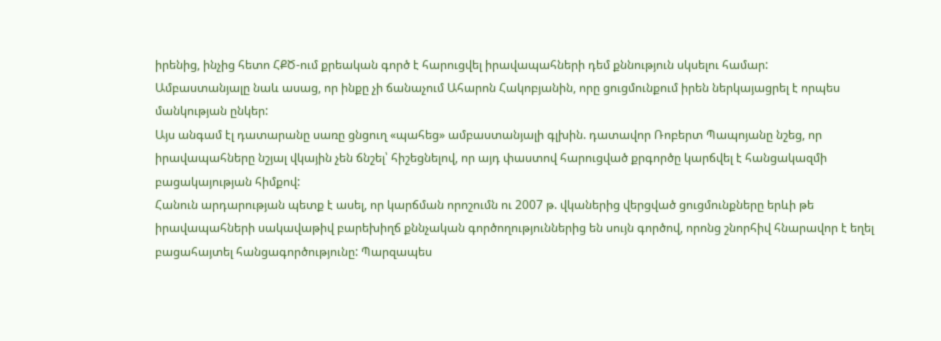իրենից, ինչից հետո ՀՔԾ-ում քրեական գործ է հարուցվել իրավապահների դեմ քննություն սկսելու համար:
Ամբաստանյալը նաև ասաց, որ ինքը չի ճանաչում Ահարոն Հակոբյանին, որը ցուցմունքում իրեն ներկայացրել է որպես մանկության ընկեր:
Այս անգամ էլ դատարանը սառը ցնցուղ «պահեց» ամբաստանյալի գլխին. դատավոր Ռոբերտ Պապոյանը նշեց, որ իրավապահները նշյալ վկային չեն ճնշել՝ հիշեցնելով, որ այդ փաստով հարուցված քրգործը կարճվել է հանցակազմի բացակայության հիմքով:
Հանուն արդարության պետք է ասել, որ կարճման որոշումն ու 2007 թ. վկաներից վերցված ցուցմունքները երևի թե իրավապահների սակավաթիվ բարեխիղճ քննչական գործողություններից են սույն գործով, որոնց շնորհիվ հնարավոր է եղել բացահայտել հանցագործությունը: Պարզապես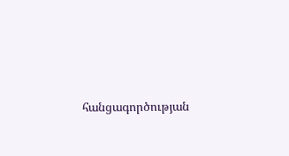հանցագործության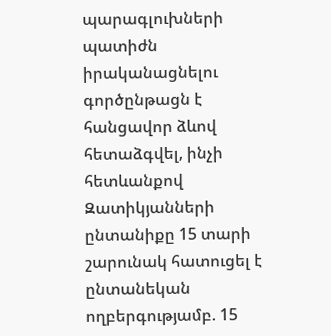պարագլուխների պատիժն իրականացնելու գործընթացն է հանցավոր ձևով հետաձգվել, ինչի հետևանքով Զատիկյանների ընտանիքը 15 տարի շարունակ հատուցել է ընտանեկան ողբերգությամբ. 15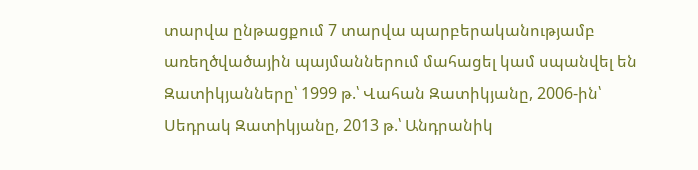տարվա ընթացքում 7 տարվա պարբերականությամբ առեղծվածային պայմաններում մահացել կամ սպանվել են Զատիկյանները՝ 1999 թ.՝ Վահան Զատիկյանը, 2006-ին՝ Սեդրակ Զատիկյանը, 2013 թ.՝ Անդրանիկ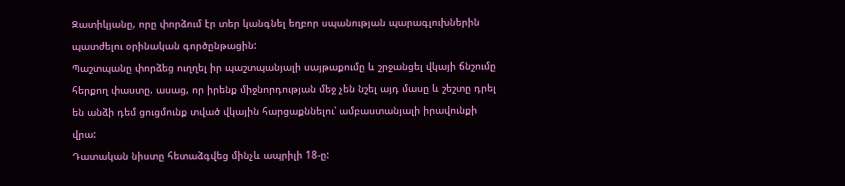Զատիկյանը, որը փորձում էր տեր կանգնել եղբոր սպանության պարագլուխներին պատժելու օրինական գործընթացին:
Պաշտպանը փորձեց ուղղել իր պաշտպանյալի սայթաքումը և շրջանցել վկայի ճնշումը հերքող փաստը. ասաց, որ իրենք միջնորդության մեջ չեն նշել այդ մասը և շեշտը դրել են անձի դեմ ցուցմունք տված վկային հարցաքննելու՝ ամբաստանյալի իրավունքի վրա:
Դատական նիստը հետաձգվեց մինչև ապրիլի 18-ը: